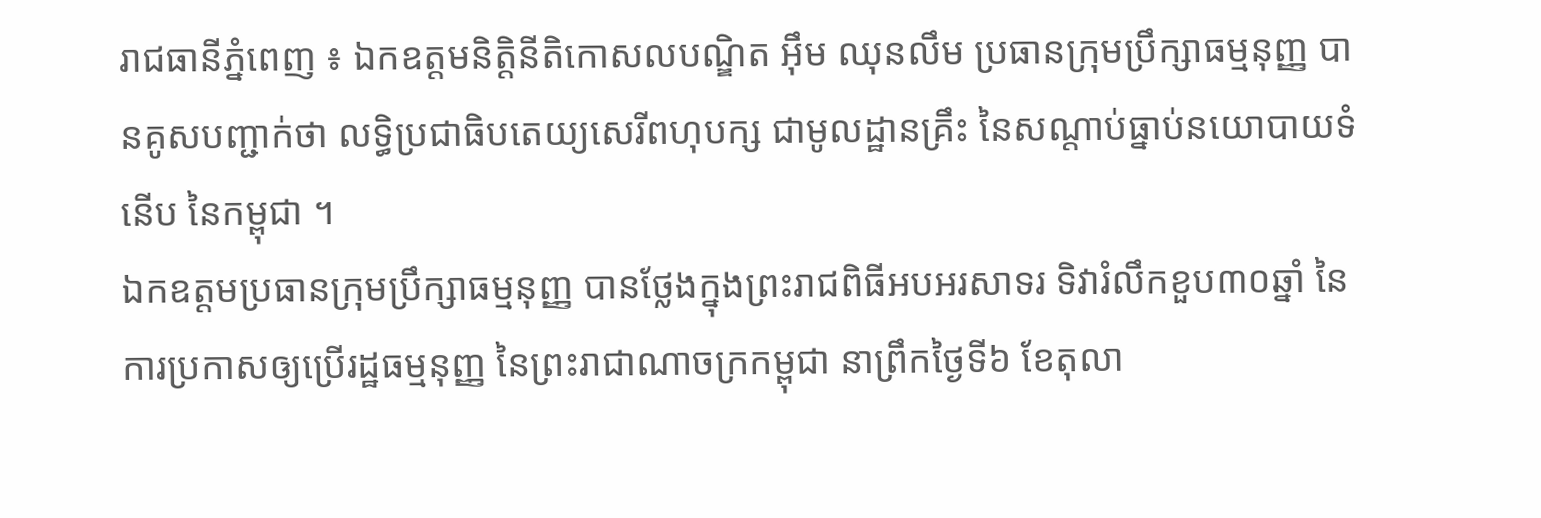រាជធានីភ្នំពេញ ៖ ឯកឧត្តមនិត្តិនីតិកោសលបណ្ឌិត អ៊ឹម ឈុនលឹម ប្រធានក្រុមប្រឹក្សាធម្មនុញ្ញ បានគូសបញ្ជាក់ថា លទ្ធិប្រជាធិបតេយ្យសេរីពហុបក្ស ជាមូលដ្ឋានគ្រឹះ នៃសណ្តាប់ធ្នាប់នយោបាយទំនើប នៃកម្ពុជា ។
ឯកឧត្តមប្រធានក្រុមប្រឹក្សាធម្មនុញ្ញ បានថ្លែងក្នុងព្រះរាជពិធីអបអរសាទរ ទិវារំលឹកខួប៣០ឆ្នាំ នៃការប្រកាសឲ្យប្រើរដ្ឋធម្មនុញ្ញ នៃព្រះរាជាណាចក្រកម្ពុជា នាព្រឹកថ្ងៃទី៦ ខែតុលា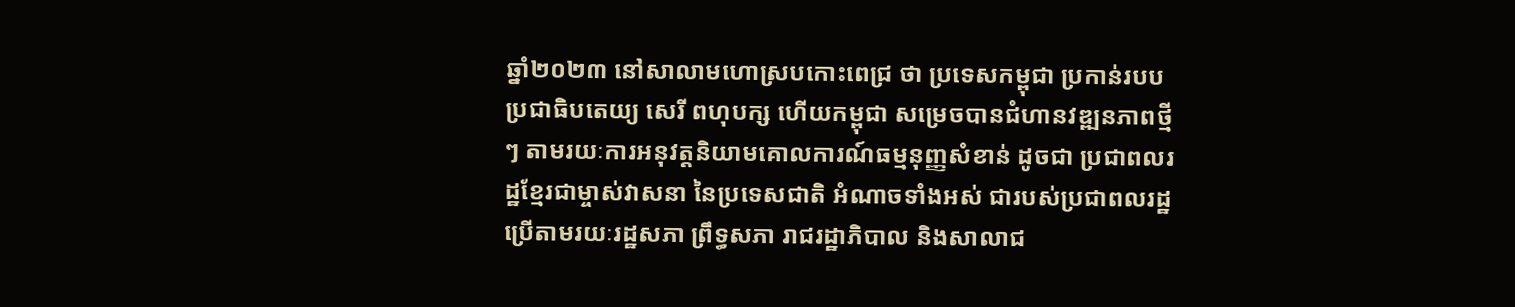ឆ្នាំ២០២៣ នៅសាលាមហោស្របកោះពេជ្រ ថា ប្រទេសកម្ពុជា ប្រកាន់របបប្រជាធិបតេយ្យ សេរី ពហុបក្ស ហើយកម្ពុជា សម្រេចបានជំហានវឌ្ឍនភាពថ្មីៗ តាមរយៈការអនុវត្តនិយាមគោលការណ៍ធម្មនុញ្ញសំខាន់ ដូចជា ប្រជាពលរដ្ឋខ្មែរជាម្ចាស់វាសនា នៃប្រទេសជាតិ អំណាចទាំងអស់ ជារបស់ប្រជាពលរដ្ឋ ប្រើតាមរយៈរដ្ឋសភា ព្រឹទ្ធសភា រាជរដ្ឋាភិបាល និងសាលាជ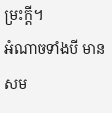ម្រះក្ដី។
អំណាចទាំងបី មានសម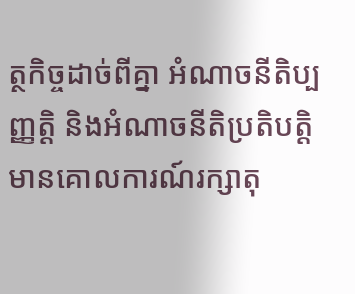ត្ថកិច្ចដាច់ពីគ្នា អំណាចនីតិប្បញ្ញត្តិ និងអំណាចនីតិប្រតិបត្តិ មានគោលការណ៍រក្សាតុ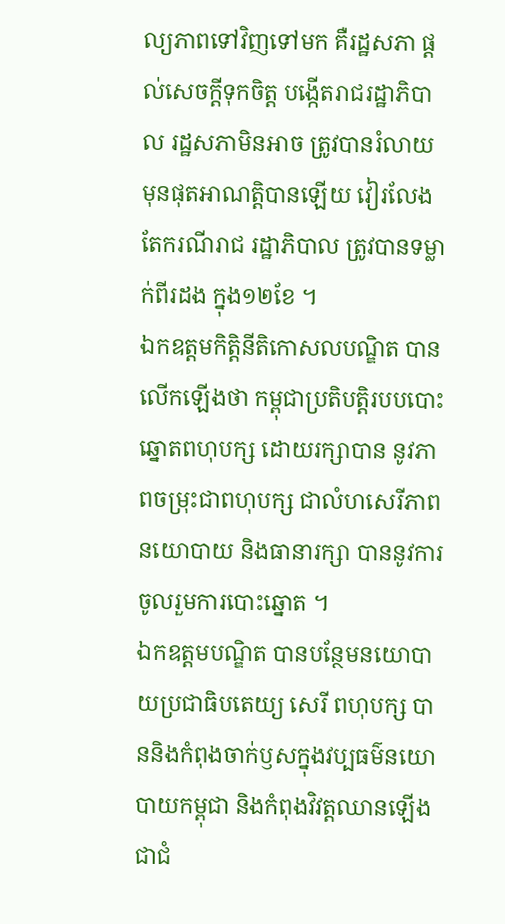ល្យភាពទៅវិញទៅមក គឺរដ្ឋសភា ផ្តល់សេចក្តីទុកចិត្ត បង្កើតរាជរដ្ឋាភិបាល រដ្ឋសភាមិនអាច ត្រូវបានរំលាយមុនផុតអាណត្តិបានឡើយ វៀរលែងតែករណីរាជ រដ្ឋាភិបាល ត្រូវបានទម្លាក់ពីរដង ក្នុង១២ខែ ។
ឯកឧត្តមកិត្តិនីតិកោសលបណ្ឌិត បានលើកឡើងថា កម្ពុជាប្រតិបត្តិរបបបោះឆ្នោតពហុបក្ស ដោយរក្សាបាន នូវភាពចម្រុះជាពហុបក្ស ជាលំហសេរីភាព នយោបាយ និងធានារក្សា បាននូវការចូលរួមការបោះឆ្នោត ។
ឯកឧត្តមបណ្ឌិត បានបន្ថែមនយោបាយប្រជាធិបតេយ្យ សេរី ពហុបក្ស បាននិងកំពុងចាក់ឫសក្នុងវប្បធម៌នយោបាយកម្ពុជា និងកំពុងវិវត្តឈានឡើងជាជំ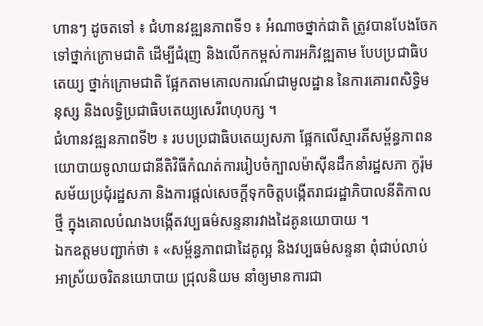ហានៗ ដូចតទៅ ៖ ជំហានវឌ្ឍនភាពទី១ ៖ អំណាចថ្នាក់ជាតិ ត្រូវបានបែងចែកទៅថ្នាក់ក្រោមជាតិ ដើម្បីជំរុញ និងលើកកម្ពស់ការអភិវឌ្ឍតាម បែបប្រជាធិបតេយ្យ ថ្នាក់ក្រោមជាតិ ផ្អែកតាមគោលការណ៍ជាមូលដ្ឋាន នៃការគោរពសិទ្ធិមនុស្ស និងលទ្ធិប្រជាធិបតេយ្យសេរីពហុបក្ស ។
ជំហានវឌ្ឍនភាពទី២ ៖ របបប្រជាធិបតេយ្យសភា ផ្អែកលើស្មារតីសម្ព័ន្ធភាពនយោបាយទូលាយជានីតិវិធីកំណត់ការរៀបចំក្បាលម៉ាស៊ីនដឹកនាំរដ្ឋសភា កូរ៉ុមសម័យប្រជុំរដ្ឋសភា និងការផ្តល់សេចក្តីទុកចិត្តបង្កើតរាជរដ្ឋាភិបាលនីតិកាលថ្មី ក្នុងគោលបំណងបង្កើតវប្បធម៌សន្ទនារវាងដៃគូនយោបាយ ។
ឯកឧត្តមបញ្ជាក់ថា ៖ «សម្ព័ន្ធភាពជាដៃគូល្អ និងវប្បធម៌សន្ទនា ពុំជាប់លាប់ អាស្រ័យចរិតនយោបាយ ជ្រុលនិយម នាំឲ្យមានការជា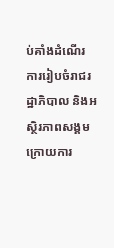ប់គាំងដំណើរការរៀបចំរាជរដ្ឋាភិបាល និងអស្ថិរភាពសង្គម ក្រោយការ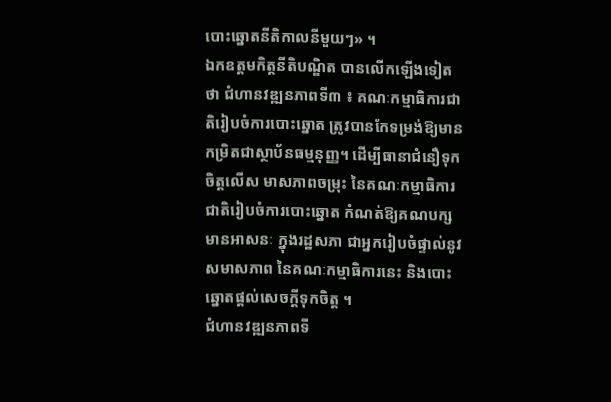បោះឆ្នោតនីតិកាលនីមួយៗ» ។
ឯកឧត្តមកិត្តនីតិបណ្ឌិត បានលើកឡើងទៀតថា ជំហានវឌ្ឍនភាពទី៣ ៖ គណៈកម្មាធិការជាតិរៀបចំការបោះឆ្នោត ត្រូវបានកែទម្រង់ឱ្យមានកម្រិតជាស្ថាប័នធម្មនុញ្ញ។ ដើម្បីធានាជំនឿទុកចិត្តលើស មាសភាពចម្រុះ នៃគណៈកម្មាធិការជាតិរៀបចំការបោះឆ្នោត កំណត់ឱ្យគណបក្សមានអាសនៈ ក្នុងរដ្ឋសភា ជាអ្នករៀបចំផ្ទាល់នូវសមាសភាព នៃគណៈកម្មាធិការនេះ និងបោះឆ្នោតផ្តល់សេចក្តីទុកចិត្ត ។
ជំហានវឌ្ឍនភាពទី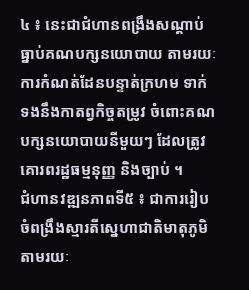៤ ៖ នេះជាជំហានពង្រឹងសណ្ដាប់ធ្នាប់គណបក្សនយោបាយ តាមរយៈការកំណត់ដែនបន្ទាត់ក្រហម ទាក់ទងនឹងកាតព្វកិច្ចតម្រូវ ចំពោះគណបក្សនយោបាយនីមួយៗ ដែលត្រូវគោរពរដ្ឋធម្មនុញ្ញ និងច្បាប់ ។
ជំហានវឌ្ឍនភាពទី៥ ៖ ជាការរៀបចំពង្រឹងស្មារតីស្នេហាជាតិមាតុភូមិ តាមរយៈ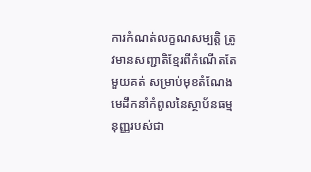ការកំណត់លក្ខណសម្បត្តិ ត្រូវមានសញ្ជាតិខ្មែរពីកំណើតតែមួយគត់ សម្រាប់មុខតំណែងមេដឹកនាំកំពូលនៃស្ថាប័នធម្មនុញ្ញរបស់ជា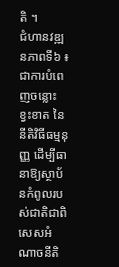តិ ។
ជំហានវឌ្ឍនភាពទី៦ ៖ ជាការបំពេញចន្លោះខ្វះខាត នៃនីតិវិធីធម្មនុញ្ញ ដើម្បីធានាឱ្យស្ថាប័នកំពូលរបស់ជាតិជាពិសេសអំណាចនីតិ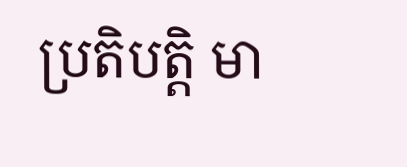ប្រតិបត្តិ មា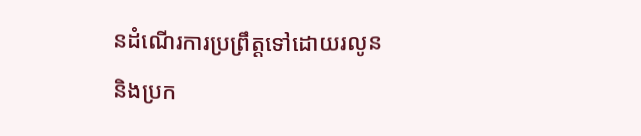នដំណើរការប្រព្រឹត្តទៅដោយរលូន និងប្រក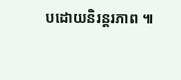បដោយនិរន្តរភាព ៕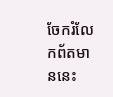ចែករំលែកព័តមាននេះ